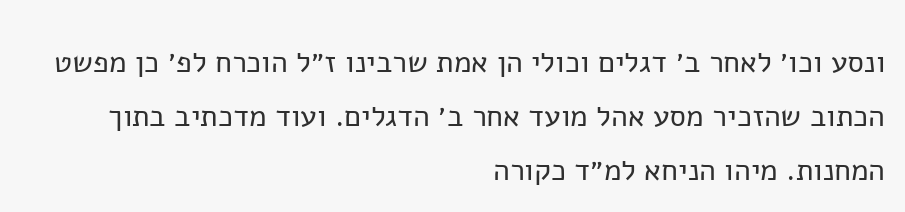ונסע וכו׳ לאחר ב׳ דגלים וכולי הן אמת שרבינו ז״ל הוכרח לפ׳ כן מפשט הכתוב שהזכיר מסע אהל מועד אחר ב׳ הדגלים. ועוד מדכתיב בתוך המחנות. מיהו הניחא למ״ד כקורה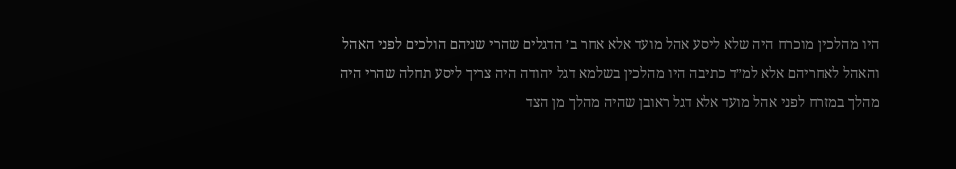היו מהלכין מוכרח היה שלא ליסע אהל מועד אלא אחר ב׳ הדגלים שהרי שניהם הולכים לפני האהל והאהל לאחריהם אלא למ״ד כתיבה היו מהלכין בשלמא דגל יהודה היה צריך ליסע תחלה שהרי היה מהלך במזרח לפני אהל מועד אלא דגל ראובן שהיה מהלך מן הצד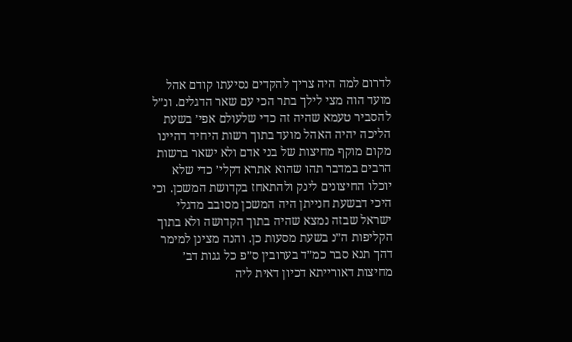לדרום למה היה צריך להקדים נסיעתו קודם אהל מועד הוה מצי לילך בתר הכי עם שאר הדגלים. ונ״ל להסביר טעמא שהיה זה כדי שלעולם אפי׳ בשעת הליכה יהיה האהל מועד בתוך רשות היחיד דהיינו מקום מוקף מחיצות של בני אדם ולא ישאר ברשות הרבים במדבר תהו שהוא אתרא דקלי׳ כדי שלא יוכלו החיצונים לינק ולהתאחז בקדושת המשכן. וכי היכי דבשעת חנייתן היה המשכן מסובב מדגלי ישראל שבזה נמצא שהיה בתוך הקדושה ולא בתוך הקליפות ה״נ בשעת מסעות כן. והנה מצינן למימר דהך תנא סבר כמ״ד בערובין ס״פ כל גגות דב׳ מחיצות דאורייתא דכיון דאית ליה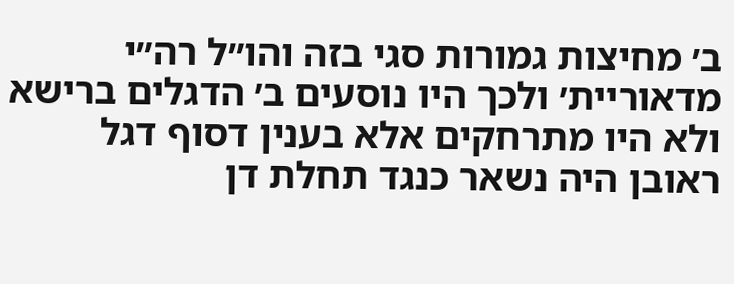ב׳ מחיצות גמורות סגי בזה והו״ל רה״י מדאוריית׳ ולכך היו נוסעים ב׳ הדגלים ברישא ולא היו מתרחקים אלא בענין דסוף דגל ראובן היה נשאר כנגד תחלת דן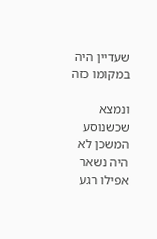שעדיין היה במקומו כזה

ונמצא שכשנוסע המשכן לא היה נשאר אפילו רגע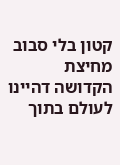קטון בלי סבוב מחיצת הקדושה דהיינו לעולם בתוך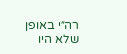רה״י באופן שלא היו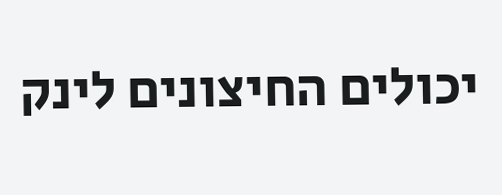יכולים החיצונים לינק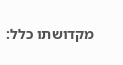מקדושתו כלל: